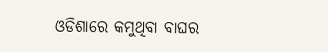ଓଡିଶାରେ କମୁଥିବା ବାଘର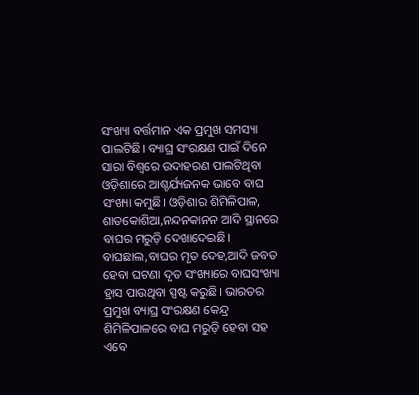ସଂଖ୍ୟା ବର୍ତ୍ତମାନ ଏକ ପ୍ରମୁଖ ସମସ୍ୟା ପାଲଟିଛି। ବ୍ୟାଘ୍ର ସଂରକ୍ଷଣ ପାଇଁ ଦିନେ ସାରା ବିଶ୍ୱରେ ଉଦାହରଣ ପାଲଟିଥିବା ଓଡ଼ିଶାରେ ଆଶ୍ଚର୍ଯ୍ୟଜନକ ଭାବେ ବାଘ ସଂଖ୍ୟା କମୁଛି। ଓଡ଼ିଶାର ଶିମିଳିପାଳ, ଶାତକୋଶିଆ,ନନ୍ଦନକାନନ ଆଦି ସ୍ଥାନରେ ବାଘର ମରୁଡ଼ି ଦେଖାଦେଇଛି। ବାଘଛାଲ,ବାଘର ମୃତ ଦେହ,ଆଦି ଜବତ ହେବା ଘଟଣା ଦୃତ ସଂଖ୍ୟାରେ ବାଘସଂଖ୍ୟା ହ୍ରାସ ପାଉଥିବା ସ୍ପଷ୍ଟ କରୁଛି। ଭାରତର ପ୍ରମୁଖ ବ୍ୟାଘ୍ର ସଂରକ୍ଷଣ କେନ୍ଦ୍ର ଶିମିଳିପାଳରେ ବାଘ ମରୁଡ଼ି ହେବା ସହ ଏବେ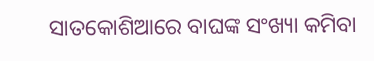ସାତକୋଶିଆରେ ବାଘଙ୍କ ସଂଖ୍ୟା କମିବା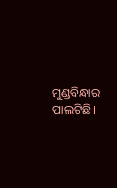ମୁଣ୍ଡବିନ୍ଧାର ପାଲଟିଛି।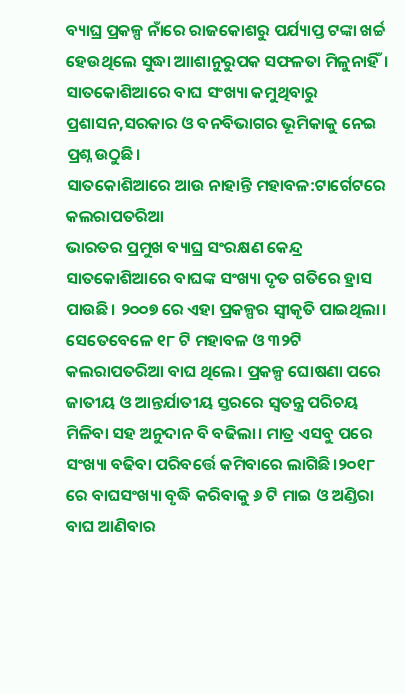ବ୍ୟାଘ୍ର ପ୍ରକଳ୍ପ ନାଁରେ ରାଜକୋଶରୁ ପର୍ଯ୍ୟାପ୍ତ ଟଙ୍କା ଖର୍ଚ୍ଚ ହେଉଥିଲେ ସୁଦ୍ଧା ଆାଶାନୁରୁପକ ସଫଳତା ମିଳୁନାହିଁ। ସାତକୋଶିଆରେ ବାଘ ସଂଖ୍ୟା କମୁଥିବାରୁ ପ୍ରଶାସନ,ସରକାର ଓ ବନବିଭାଗର ଭୂମିକାକୁ ନେଇ ପ୍ରଶ୍ନ ଉଠୁଛି।
ସାତକୋଶିଆରେ ଆଉ ନାହାନ୍ତି ମହାବଳ:ଟାର୍ଗେଟରେ କଲରାପତରିଆ
ଭାରତର ପ୍ରମୁଖ ବ୍ୟାଘ୍ର ସଂରକ୍ଷଣ କେନ୍ଦ୍ର ସାତକୋଶିଆରେ ବାଘଙ୍କ ସଂଖ୍ୟା ଦୃତ ଗତିରେ ହ୍ରାସ ପାଉଛି। ୨୦୦୭ ରେ ଏହା ପ୍ରକଳ୍ପର ସ୍ୱୀକୃତି ପାଇଥିଲା। ସେତେବେଳେ ୧୮ ଟି ମହାବଳ ଓ ୩୨ଟି କଲରାପତରିଆ ବାଘ ଥିଲେ। ପ୍ରକଳ୍ପ ଘୋଷଣା ପରେ ଜାତୀୟ ଓ ଆନ୍ତର୍ଯାତୀୟ ସ୍ତରରେ ସ୍ୱତନ୍ତ୍ର ପରିଚୟ ମିଳିବା ସହ ଅନୁଦାନ ବି ବଢିଲା। ମାତ୍ର ଏସବୁ ପରେ ସଂଖ୍ୟା ବଢିବା ପରିବର୍ତ୍ତେ କମିବାରେ ଲାଗିଛି।୨୦୧୮ ରେ ବାଘସଂଖ୍ୟା ବୃଦ୍ଧି କରିବାକୁ ୬ ଟି ମାଇ ଓ ଅଣ୍ଡିରା ବାଘ ଆଣିବାର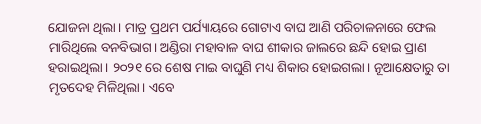ଯୋଜନା ଥିଲା। ମାତ୍ର ପ୍ରଥମ ପର୍ଯ୍ୟାୟରେ ଗୋଟାଏ ବାଘ ଆଣି ପରିଚାଳନାରେ ଫେଲ ମାରିଥିଲେ ବନବିଭାଗ। ଅଣ୍ଡିରା ମହାବାଳ ବାଘ ଶୀକାର ଜାଲରେ ଛନ୍ଦି ହୋଇ ପ୍ରାଣ ହରାଇଥିଲା। ୨୦୨୧ ରେ ଶେଷ ମାଇ ବାଘୁଣି ମଧ୍ୟ ଶିକାର ହୋଇଗଲା। ନୂଆକ୍ଷେତାରୁ ତା ମୃତଦେହ ମିଳିଥିଲା। ଏବେ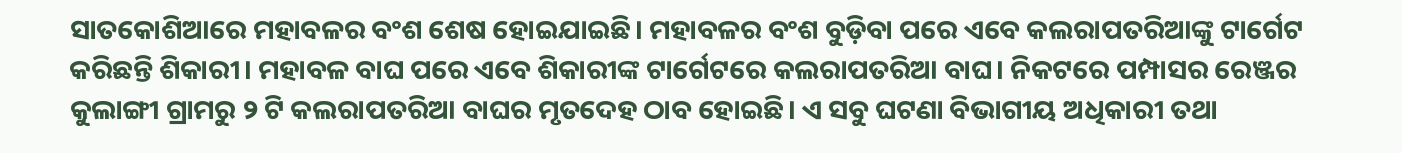ସାତକୋଶିଆରେ ମହାବଳର ବଂଶ ଶେଷ ହୋଇଯାଇଛି। ମହାବଳର ବଂଶ ବୁଡ଼ିବା ପରେ ଏବେ କଲରାପତରିଆଙ୍କୁ ଟାର୍ଗେଟ କରିଛନ୍ତି ଶିକାରୀ। ମହାବଳ ବାଘ ପରେ ଏବେ ଶିକାରୀଙ୍କ ଟାର୍ଗେଟରେ କଲରାପତରିଆ ବାଘ। ନିକଟରେ ପମ୍ପାସର ରେଞ୍ଜର କୁଲାଙ୍ଗୀ ଗ୍ରାମରୁ ୨ ଟି କଲରାପତରିଆ ବାଘର ମୃତଦେହ ଠାବ ହୋଇଛି। ଏ ସବୁ ଘଟଣା ବିଭାଗୀୟ ଅଧିକାରୀ ତଥା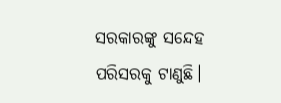ସରକାରଙ୍କୁ ସନ୍ଦେହ ପରିସରକୁ ଟାଣୁଛି।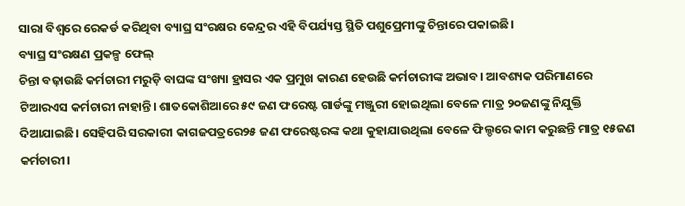ସାରା ବିଶ୍ୱରେ ରେକର୍ଡ କରିଥିବା ବ୍ୟାଘ୍ର ସଂରକ୍ଷର କେନ୍ଦ୍ରର ଏହି ବିପର୍ଯ୍ୟସ୍ତ ସ୍ଥିତି ପଶୁପ୍ରେମୀଙ୍କୁ ଚିନ୍ତାରେ ପକାଇଛି।
ବ୍ୟାଘ୍ର ସଂରକ୍ଷଣ ପ୍ରକଳ୍ପ ଫେଲ୍
ଚିନ୍ତା ବଢ଼ାଉଛି କର୍ମଚାରୀ ମରୁଡ଼ି ବାଘଙ୍କ ସଂଖ୍ୟା ହ୍ରାସର ଏକ ପ୍ରମୁଖ କାରଣ ହେଉଛି କର୍ମଚାରୀଙ୍କ ଅଭାବ। ଆବଶ୍ୟକ ପରିମାଣରେ ଟିଆରଏସ କର୍ମଚାରୀ ନାହାନ୍ତି। ଶାତକୋଶିଆରେ ୫୯ ଜଣ ଫରେଷ୍ଟ ଗାର୍ଡଙ୍କୁ ମଞ୍ଜୁରୀ ହୋଇଥିଲା ବେଳେ ମାତ୍ର ୨୦ଜଣଙ୍କୁ ନିଯୁକ୍ତି ଦିଆଯାଇଛି। ସେହିପରି ସରକାରୀ କାଗଜପତ୍ରରେ୨୫ ଜଣ ଫରେଷ୍ଟରଙ୍କ କଥା କୁହାଯାଉଥିଲା ବେଳେ ଫିଲ୍ଡରେ କାମ କରୁଛନ୍ତି ମାତ୍ର ୧୫ଜଣ କର୍ମଚାରୀ।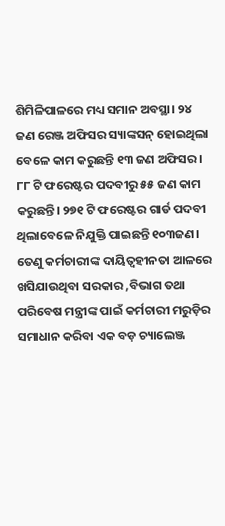ଶିମିଳିପାଳରେ ମଧ୍ୟ ସମାନ ଅବସ୍ଥା। ୨୪ ଜଣ ରେଞ୍ଜ ଅଫିସର ସ୍ୟାଙ୍କସନ୍ ହୋଇଥିଲା ବେଳେ କାମ କରୁଛନ୍ତି ୧୩ ଜଣ ଅଫିସର। ୮୮ ଟି ଫରେଷ୍ଟର ପଦବୀରୁ ୫୫ ଜଣ କାମ କରୁଛନ୍ତି। ୨୭୧ ଟି ଫରେଷ୍ଟର ଗାର୍ଡ ପଦବୀ ଥିଲାବେଳେ ନିଯୁକ୍ତି ପାଇଛନ୍ତି ୧୦୩ଜଣ। ତେଣୁ କର୍ମଚାରୀଙ୍କ ଦାୟିତ୍ୱହୀନତା ଆଳରେ ଖସିଯାଉଥିବା ସରକାର ,ବିଭାଗ ତଥା ପରିବେଷ ମନ୍ତ୍ରୀଙ୍କ ପାଇଁ କର୍ମଚାରୀ ମରୁଡ଼ିର ସମାଧାନ କରିବା ଏକ ବଡ଼ ଚ୍ୟାଲେଞ୍ଜ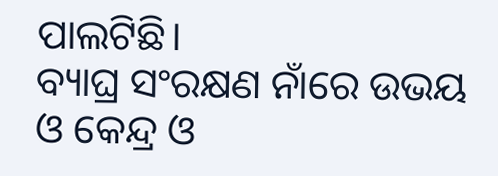ପାଲଟିଛି।
ବ୍ୟାଘ୍ର ସଂରକ୍ଷଣ ନାଁରେ ଉଭୟ ଓ କେନ୍ଦ୍ର ଓ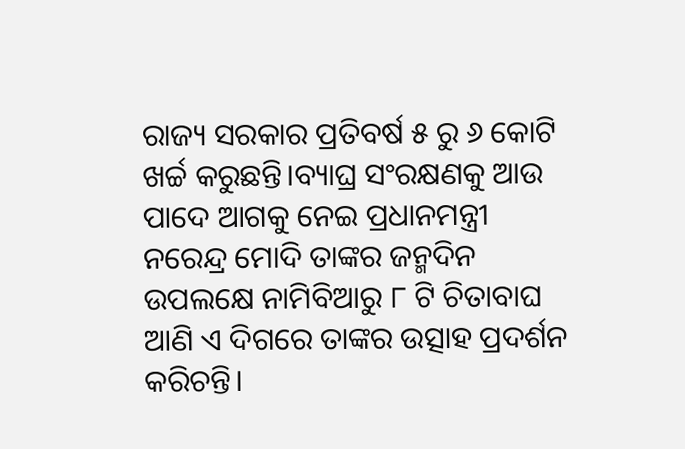ରାଜ୍ୟ ସରକାର ପ୍ରତିବର୍ଷ ୫ ରୁ ୬ କୋଟି ଖର୍ଚ୍ଚ କରୁଛନ୍ତି।ବ୍ୟାଘ୍ର ସଂରକ୍ଷଣକୁ ଆଉ ପାଦେ ଆଗକୁ ନେଇ ପ୍ରଧାନମନ୍ତ୍ରୀ ନରେନ୍ଦ୍ର ମୋଦି ତାଙ୍କର ଜନ୍ମଦିନ ଉପଲକ୍ଷେ ନାମିବିଆରୁ ୮ ଟି ଚିତାବାଘ ଆଣି ଏ ଦିଗରେ ତାଙ୍କର ଉତ୍ସାହ ପ୍ରଦର୍ଶନ କରିଚନ୍ତି।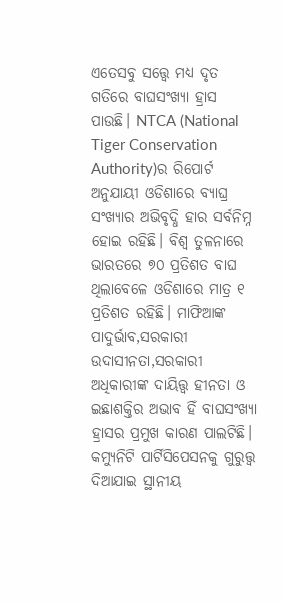ଏତେସବୁ ସତ୍ତ୍ୱେ ମଧ୍ୟ ଦୃତ ଗତିରେ ବାଘସଂଖ୍ୟା ହ୍ରାସ ପାଉଛି। NTCA (National Tiger Conservation Authority)ର ରିପୋର୍ଟ ଅନୁଯାୟୀ ଓଡିଶାରେ ବ୍ୟାଘ୍ର ସଂଖ୍ୟାର ଅଭିବୃଦ୍ଧି ହାର ସର୍ବନିମ୍ନ ହୋଇ ରହିଛି। ବିଶ୍ୱ ତୁଳନାରେ ଭାରତରେ ୭୦ ପ୍ରତିଶତ ବାଘ ଥିଲାବେଳେ ଓଡିଶାରେ ମାତ୍ର ୧ ପ୍ରତିଶତ ରହିଛି। ମାଫିଆଙ୍କ ପାଦୁର୍ଭାବ,ସରକାରୀ ଉଦାସୀନତା,ସରକାରୀ ଅଧିକାରୀଙ୍କ ଦାୟିତ୍ତ୍ୱ ହୀନତା ଓ ଇଛାଶକ୍ତିର ଅଭାବ ହିଁ ବାଘସଂଖ୍ୟା ହ୍ରାସର ପ୍ରମୁଖ କାରଣ ପାଲଟିଛି। କମ୍ୟୁନିଟି ପାର୍ଟିସିପେସନକୁ ଗୁରୁତ୍ତ୍ୱ ଦିଆଯାଇ ସ୍ଥାନୀୟ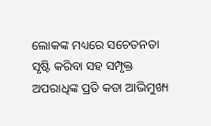ଲୋକଙ୍କ ମଧ୍ୟରେ ସଚେତନତା ସୃଷ୍ଟି କରିବା ସହ ସମ୍ପୃକ୍ତ ଅପରାଧିଙ୍କ ପ୍ରତି କଡା ଆଭିମୁଖ୍ୟ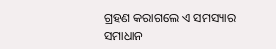ଗ୍ରହଣ କରାଗଲେ ଏ ସମସ୍ୟାର ସମାଧାନ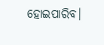ହୋଇପାରିବ।